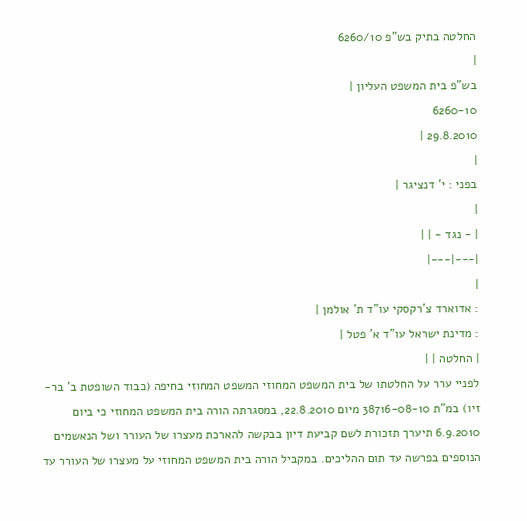החלטה בתיק בש"פ 6260/10
|
בש"פ בית המשפט העליון |
6260-10
29.8.2010 |
|
בפני : י' דנציגר |
|
| - נגד - | |
|---|---|
|
: אדוארד צ'רקסקי עו"ד ת' אולמן |
: מדינת ישראל עו"ד א' פטל |
| החלטה | |
לפניי ערר על החלטתו של בית המשפט המחוזי המשפט המחוזי בחיפה (כבוד השופטת ב' בר-זיו) במ"ת 38716-08-10 מיום 22.8.2010, במסגרתה הורה בית המשפט המחוזי כי ביום 6.9.2010 תיערך תזכורת לשם קביעת דיון בבקשה להארכת מעצרו של העורר ושל הנאשמים הנוספים בפרשה עד תום ההליכים. במקביל הורה בית המשפט המחוזי על מעצרו של העורר עד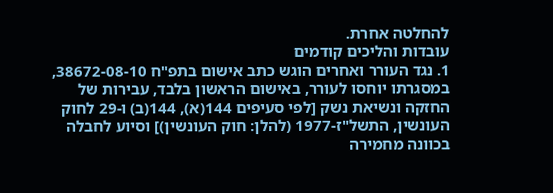להחלטה אחרת.
עובדות והליכים קודמים
1. נגד העורר ואחרים הוגש כתב אישום בתפ"ח 38672-08-10, במסגרתו יוחסו לעורר, באישום הראשון בלבד, עבירות של החזקה ונשיאת נשק [לפי סעיפים 144(א), 144(ב) ו-29 לחוק העונשין, התשל"ז-1977 (להלן: חוק העונשין)] וסיוע לחבלה בכוונה מחמירה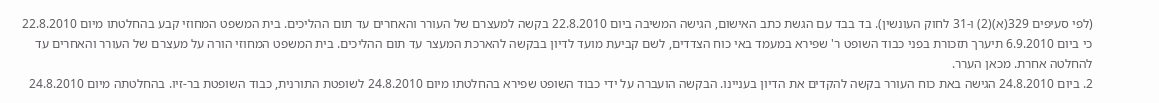(לפי סעיפים 329(א)(2) ו-31 לחוק העונשין). בד בבד עם הגשת כתב האישום, הגישה המשיבה ביום 22.8.2010 בקשה למעצרם של העורר והאחרים עד תום ההליכים. בית המשפט המחוזי קבע בהחלטתו מיום 22.8.2010 כי ביום 6.9.2010 תיערך תזכורת בפני כבוד השופט ר' שפירא במעמד באי כוח הצדדים, לשם קביעת מועד לדיון בבקשה להארכת המעצר עד תום ההליכים. בית המשפט המחוזי הורה על מעצרם של העורר והאחרים עד להחלטה אחרת. מכאן הערר.
2. ביום 24.8.2010 הגישה באת כוח העורר בקשה להקדים את הדיון בעניינו. הבקשה הועברה על ידי כבוד השופט שפירא בהחלטתו מיום 24.8.2010 לשופטת התורנית, כבוד השופטת בר-זיו. בהחלטתה מיום 24.8.2010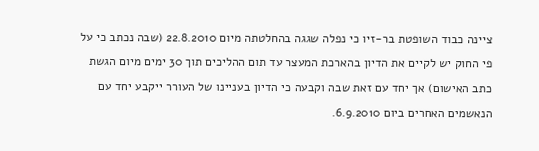ציינה כבוד השופטת בר-זיו כי נפלה שגגה בהחלטתה מיום 22.8.2010 (שבה נכתב כי על פי החוק יש לקיים את הדיון בהארכת המעצר עד תום ההליכים תוך 30 ימים מיום הגשת כתב האישום) אך יחד עם זאת שבה וקבעה כי הדיון בעניינו של העורר ייקבע יחד עם הנאשמים האחרים ביום 6.9.2010.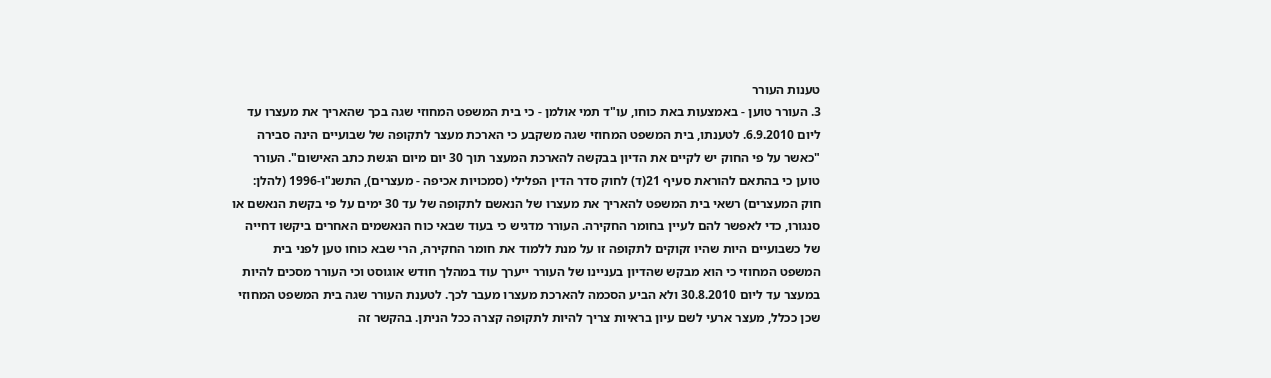טענות העורר
3. העורר טוען - באמצעות באת כוחו, עו"ד תמי אולמן - כי בית המשפט המחוזי שגה בכך שהאריך את מעצרו עד ליום 6.9.2010. לטענתו, בית המשפט המחוזי שגה משקבע כי הארכת מעצר לתקופה של שבועיים הינה סבירה "כאשר על פי החוק יש לקיים את הדיון בבקשה להארכת המעצר תוך 30 יום מיום הגשת כתב האישום". העורר טוען כי בהתאם להוראת סעיף 21(ד) לחוק סדר הדין הפלילי (סמכויות אכיפה - מעצרים), התשנ"ו-1996 (להלן: חוק המעצרים) רשאי בית המשפט להאריך את מעצרו של הנאשם לתקופה של עד 30 ימים על פי בקשת הנאשם או סנגורו, כדי לאפשר להם לעיין בחומר החקירה. העורר מדגיש כי בעוד שבאי כוח הנאשמים האחרים ביקשו דחייה של כשבועיים היות שהיו זקוקים לתקופה זו על מנת ללמוד את חומר החקירה, הרי שבא כוחו טען לפני בית המשפט המחוזי כי הוא מבקש שהדיון בעניינו של העורר ייערך עוד במהלך חודש אוגוסט וכי העורר מסכים להיות במעצר עד ליום 30.8.2010 ולא הביע הסכמה להארכת מעצרו מעבר לכך. לטענת העורר שגה בית המשפט המחוזי שכן ככלל, מעצר ארעי לשם עיון בראיות צריך להיות לתקופה קצרה ככל הניתן. בהקשר זה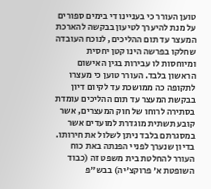טוען העורר כי בעניינו די בימים ספורים על מנת להיערך לטיעון בבקשה להארכת המעצר עד תום ההליכים, לנוכח העובדה שחלקו בפרשה הינו קטן יחסית ומיוחסות לו עבירות בגין האישום הראשון בלבד. העורר טוען כי מעצרו לתקופה כה ממושכת עד לקיום דיון בבקשת המעצר עד תום ההליכים עומדת בסתירה לרוחו של חוק המעצרים, אשר קובע תשתית מוגדרת למועדים אשר במסגרתם בלבד ניתן לשלול את חירותו.
בדיון שנערך לפניי הפנתה באת כוח העורר להחלטת בית משפט זה (כבוד השופטת א' פרוקצ'יה) בבש"פ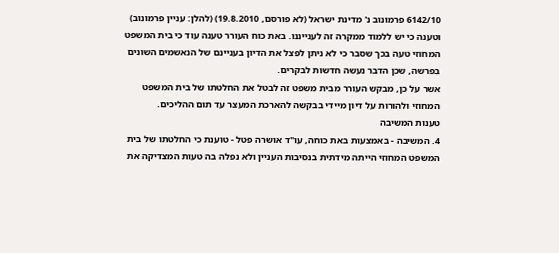6142/10 פרמונוב נ' מדינת ישראל (לא פורסם, 19.8.2010) (להלן: עניין פרמונוב) וטענה כי יש ללמוד ממקרה זה לענייננו. באת כוח העורר טענה עוד כי בית המשפט המחוזי טעה בכך שסבר כי לא ניתן לפצל את הדיון בעניינם של הנאשמים השונים בפרשה, שכן הדבר נעשה חדשות לבקרים.
אשר על כן, מבקש העורר מבית משפט זה לבטל את החלטתו של בית המשפט המחוזי ולהורות על דיון מיידי בבקשה להארכת המעצר עד תום ההליכים.
טענות המשיבה
4. המשיבה - באמצעות באת כוחה, עו"ד אושרה פטל - טוענת כי החלטתו של בית המשפט המחוזי הייתה מידתית בנסיבות העניין ולא נפלה בה טעות המצדיקה את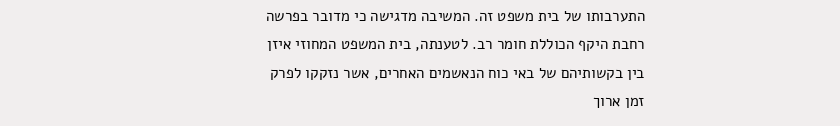התערבותו של בית משפט זה. המשיבה מדגישה כי מדובר בפרשה רחבת היקף הכוללת חומר רב. לטענתה, בית המשפט המחוזי איזן בין בקשותיהם של באי כוח הנאשמים האחרים, אשר נזקקו לפרק זמן ארוך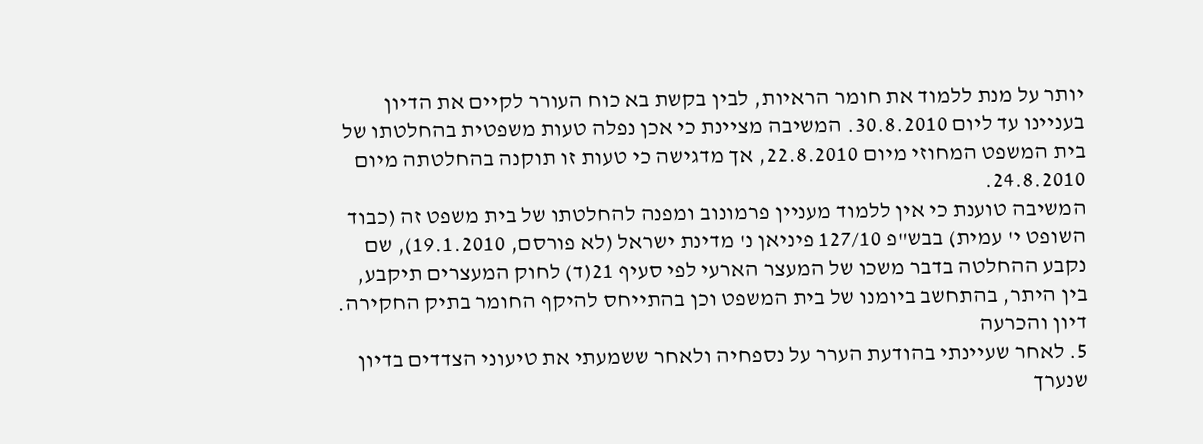יותר על מנת ללמוד את חומר הראיות, לבין בקשת בא כוח העורר לקיים את הדיון בעניינו עד ליום 30.8.2010. המשיבה מציינת כי אכן נפלה טעות משפטית בהחלטתו של בית המשפט המחוזי מיום 22.8.2010, אך מדגישה כי טעות זו תוקנה בהחלטתה מיום 24.8.2010.
המשיבה טוענת כי אין ללמוד מעניין פרמונוב ומפנה להחלטתו של בית משפט זה (כבוד השופט י' עמית) בבש"פ 127/10 פיניאן נ' מדינת ישראל (לא פורסם, 19.1.2010), שם נקבע ההחלטה בדבר משכו של המעצר הארעי לפי סעיף 21(ד) לחוק המעצרים תיקבע, בין היתר, בהתחשב ביומנו של בית המשפט וכן בהתייחס להיקף החומר בתיק החקירה.
דיון והכרעה
5. לאחר שעיינתי בהודעת הערר על נספחיה ולאחר ששמעתי את טיעוני הצדדים בדיון שנערך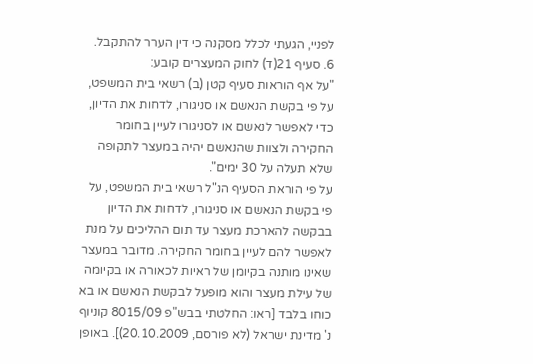לפניי, הגעתי לכלל מסקנה כי דין הערר להתקבל.
6. סעיף 21(ד) לחוק המעצרים קובע:
"על אף הוראות סעיף קטן (ב) רשאי בית המשפט, על פי בקשת הנאשם או סניגורו, לדחות את הדיון, כדי לאפשר לנאשם או לסניגורו לעיין בחומר החקירה ולצוות שהנאשם יהיה במעצר לתקופה שלא תעלה על 30 ימים".
על פי הוראת הסעיף הנ"ל רשאי בית המשפט, על פי בקשת הנאשם או סניגורו, לדחות את הדיון בבקשה להארכת מעצר עד תום ההליכים על מנת לאפשר להם לעיין בחומר החקירה. מדובר במעצר שאינו מותנה בקיומן של ראיות לכאורה או בקיומה של עילת מעצר והוא מופעל לבקשת הנאשם או בא כוחו בלבד [ראו: החלטתי בבש"פ 8015/09 קוניוף נ' מדינת ישראל (לא פורסם, 20.10.2009)]. באופן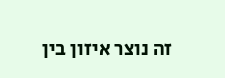זה נוצר איזון בין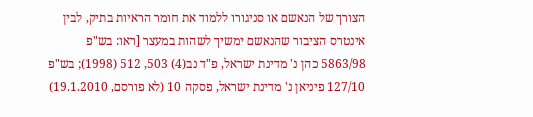הצורך של הנאשם או סניגורו ללמוד את חומר הראיות בתיק, לבין אינטרס הציבור שהנאשם ימשיך לשהות במעצר [ראו: בש"פ 5863/98 כהן נ' מדינת ישראל, פ"ד נב(4) 503, 512 (1998); בש"פ 127/10 פיניאן נ' מדינת ישראל, פסקה 10 (לא פורסם, 19.1.2010)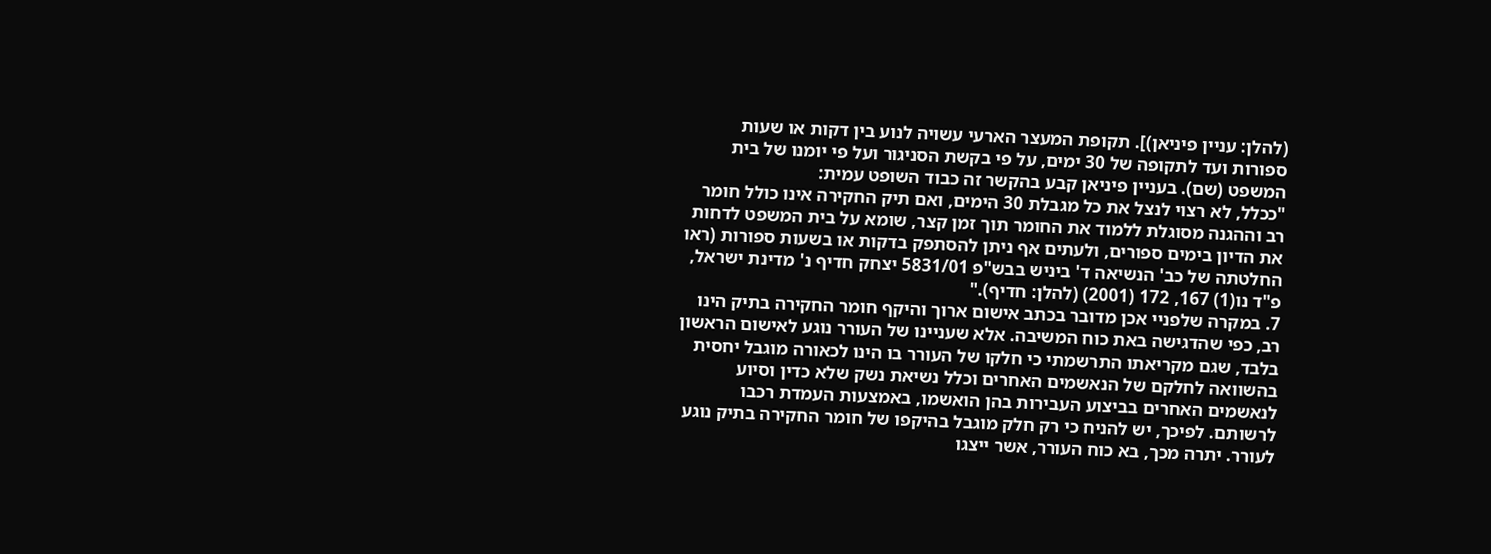(להלן: עניין פיניאן)]. תקופת המעצר הארעי עשויה לנוע בין דקות או שעות ספורות ועד לתקופה של 30 ימים, על פי בקשת הסניגור ועל פי יומנו של בית המשפט (שם). בעניין פיניאן קבע בהקשר זה כבוד השופט עמית:
"ככלל, לא רצוי לנצל את כל מגבלת 30 הימים, ואם תיק החקירה אינו כולל חומר רב וההגנה מסוגלת ללמוד את החומר תוך זמן קצר, שומא על בית המשפט לדחות את הדיון בימים ספורים, ולעתים אף ניתן להסתפק בדקות או בשעות ספורות (ראו החלטתה של כב' הנשיאה ד' ביניש בבש"פ 5831/01 יצחק חדיף נ' מדינת ישראל, פ"ד נו(1) 167, 172 (2001) (להלן: חדיף)."
7. במקרה שלפניי אכן מדובר בכתב אישום ארוך והיקף חומר החקירה בתיק הינו רב, כפי שהדגישה באת כוח המשיבה. אלא שעניינו של העורר נוגע לאישום הראשון בלבד, שגם מקריאתו התרשמתי כי חלקו של העורר בו הינו לכאורה מוגבל יחסית בהשוואה לחלקם של הנאשמים האחרים וכלל נשיאת נשק שלא כדין וסיוע לנאשמים האחרים בביצוע העבירות בהן הואשמו, באמצעות העמדת רכבו לרשותם. לפיכך, יש להניח כי רק חלק מוגבל בהיקפו של חומר החקירה בתיק נוגע לעורר. יתרה מכך, בא כוח העורר, אשר ייצגו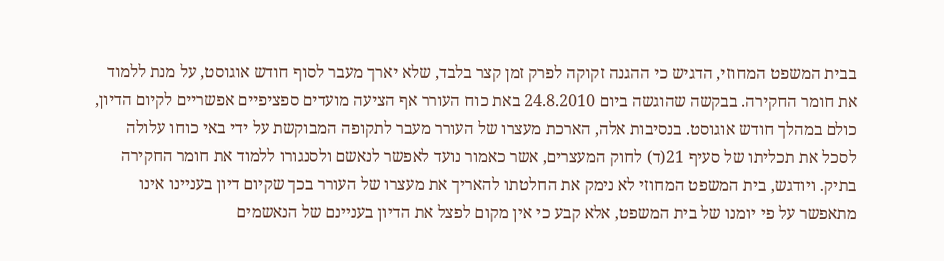בבית המשפט המחוזי, הדגיש כי ההגנה זקוקה לפרק זמן קצר בלבד, שלא יארך מעבר לסוף חודש אוגוסט, על מנת ללמוד את חומר החקירה. בבקשה שהוגשה ביום 24.8.2010 באת כוח העורר אף הציעה מועדים ספציפיים אפשריים לקיום הדיון, כולם במהלך חודש אוגוסט. בנסיבות אלה, הארכת מעצרו של העורר מעבר לתקופה המבוקשת על ידי באי כוחו עלולה לסכל את תכליתו של סעיף 21(ד) לחוק המעצרים, אשר כאמור נועד לאפשר לנאשם ולסנגורו ללמוד את חומר החקירה בתיק. ויודגש, בית המשפט המחוזי לא נימק את החלטתו להאריך את מעצרו של העורר בכך שקיום דיון בעניינו אינו מתאפשר על פי יומנו של בית המשפט, אלא קבע כי אין מקום לפצל את הדיון בעניינם של הנאשמים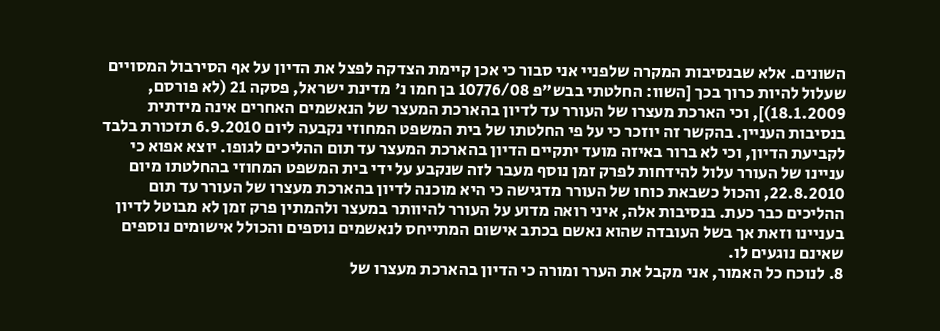השונים. אלא שבנסיבות המקרה שלפניי אני סבור כי אכן קיימת הצדקה לפצל את הדיון על אף הסירבול המסויים שעלול להיות כרוך בכך [השוו: החלטתי בבש"פ 10776/08 בן חמו נ' מדינת ישראל, פסקה 21 (לא פורסם, 18.1.2009)], וכי הארכת מעצרו של העורר עד לדיון בהארכת המעצר של הנאשמים האחרים אינה מידתית בנסיבות העניין. בהקשר זה יוזכר כי על פי החלטתו של בית המשפט המחוזי נקבעה ליום 6.9.2010 תזכורת בלבד לקביעת הדיון, וכי לא ברור באיזה מועד יתקיים הדיון בהארכת המעצר עד תום ההליכים לגופו. יוצא אפוא כי עניינו של העורר עלול להידחות לפרק זמן נוסף מעבר לזה שנקבע על ידי בית המשפט המחוזי בהחלטתו מיום 22.8.2010, והכול כשבאת כוחו של העורר מדגישה כי היא מוכנה לדיון בהארכת מעצרו של העורר עד תום ההליכים כבר כעת. בנסיבות אלה, איני רואה מדוע על העורר להיוותר במעצר ולהמתין פרק זמן לא מבוטל לדיון בעניינו וזאת אך בשל העובדה שהוא נאשם בכתב אישום המתייחס לנאשמים נוספים והכולל אישומים נוספים שאינם נוגעים לו.
8. לנוכח כל האמור, אני מקבל את הערר ומורה כי הדיון בהארכת מעצרו של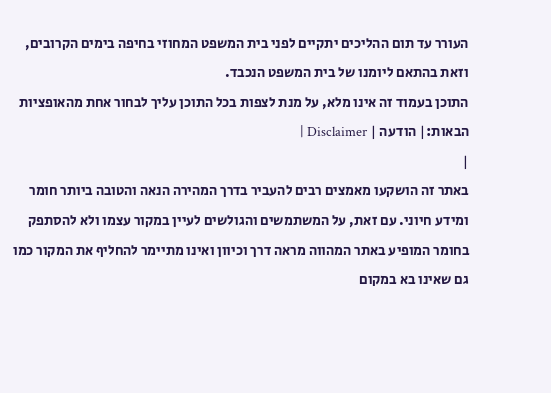העורר עד תום ההליכים יתקיים לפני בית המשפט המחוזי בחיפה בימים הקרובים, וזאת בהתאם ליומנו של בית המשפט הנכבד.
התוכן בעמוד זה אינו מלא, על מנת לצפות בכל התוכן עליך לבחור אחת מהאופציות הבאות:| הודעה | Disclaimer |
|
באתר זה הושקעו מאמצים רבים להעביר בדרך המהירה הנאה והטובה ביותר חומר ומידע חיוני. עם זאת, על המשתמשים והגולשים לעיין במקור עצמו ולא להסתפק בחומר המופיע באתר המהווה מראה דרך וכיוון ואינו מתיימר להחליף את המקור כמו גם שאינו בא במקום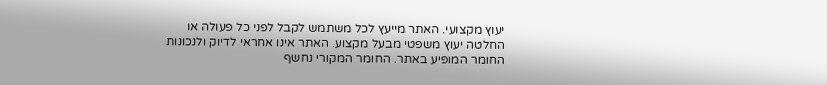יעוץ מקצועי. האתר מייעץ לכל משתמש לקבל לפני כל פעולה או החלטה יעוץ משפטי מבעל מקצוע. האתר אינו אחראי לדיוק ולנכונות החומר המופיע באתר. החומר המקורי נחשף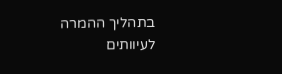בתהליך ההמרה לעיוותים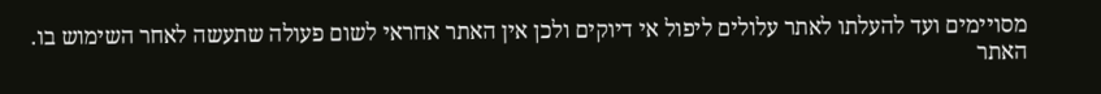מסויימים ועד להעלתו לאתר עלולים ליפול אי דיוקים ולכן אין האתר אחראי לשום פעולה שתעשה לאחר השימוש בו. האתר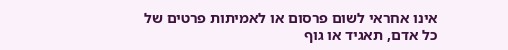אינו אחראי לשום פרסום או לאמיתות פרטים של כל אדם, תאגיד או גוף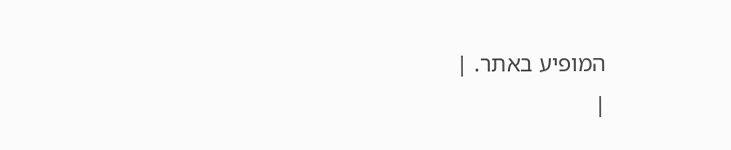המופיע באתר. |
|